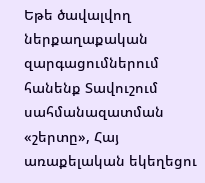Եթե ծավալվող ներքաղաքական զարգացումներում հանենք Տավուշում սահմանազատման «շերտը», Հայ առաքելական եկեղեցու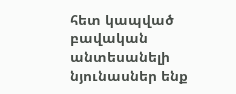հետ կապված բավական անտեսանելի նյունասներ ենք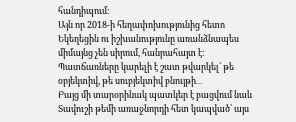հանդիպում։
Այն որ 2018-ի հեղափոխությունից հետո Եկեղեցին ու իշխանությունը առանձնապես միմայնց չեն սիրում, հանրահայտ է։ Պատճառները կարելի է շատ թվարկել՝ թե օբյեկտիվ, թե սուբյեկտիվ բնույթի․․․
Բայց մի տարօրինակ պատկեր է բացվում նաև Տավուշի թեմի առաջնորդի հետ կապված՝ այս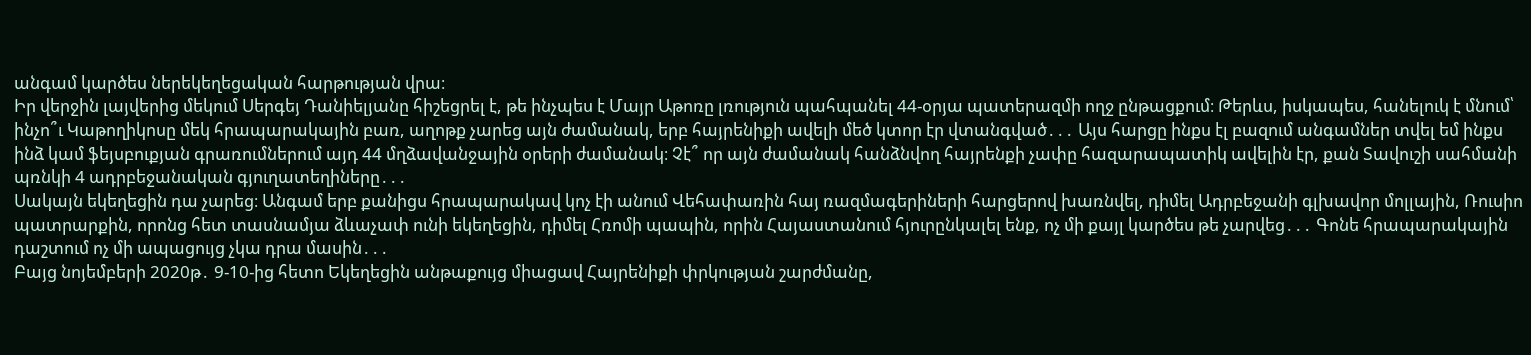անգամ կարծես ներեկեղեցական հարթության վրա։
Իր վերջին լայվերից մեկում Սերգեյ Դանիելյանը հիշեցրել է, թե ինչպես է Մայր Աթոռը լռություն պահպանել 44-օրյա պատերազմի ողջ ընթացքում։ Թերևս, իսկապես, հանելուկ է մնում՝ ինչո՞ւ Կաթողիկոսը մեկ հրապարակային բառ, աղոթք չարեց այն ժամանակ, երբ հայրենիքի ավելի մեծ կտոր էր վտանգված․․․ Այս հարցը ինքս էլ բազում անգամներ տվել եմ ինքս ինձ կամ ֆեյսբուքյան գրառումներում այդ 44 մղձավանջային օրերի ժամանակ։ Չէ՞ որ այն ժամանակ հանձնվող հայրենքի չափը հազարապատիկ ավելին էր, քան Տավուշի սահմանի պռնկի 4 ադրբեջանական գյուղատեղիները․․․
Սակայն եկեղեցին դա չարեց։ Անգամ երբ քանիցս հրապարակավ կոչ էի անում Վեհափառին հայ ռազմագերիների հարցերով խառնվել, դիմել Ադրբեջանի գլխավոր մոլլային, Ռուսիո պատրարքին, որոնց հետ տասնամյա ձևաչափ ունի եկեղեցին, դիմել Հռոմի պապին, որին Հայաստանում հյուրընկալել ենք, ոչ մի քայլ կարծես թե չարվեց․․․ Գոնե հրապարակային դաշտում ոչ մի ապացույց չկա դրա մասին․․․
Բայց նոյեմբերի 2020թ․ 9-10-ից հետո Եկեղեցին անթաքույց միացավ Հայրենիքի փրկության շարժմանը,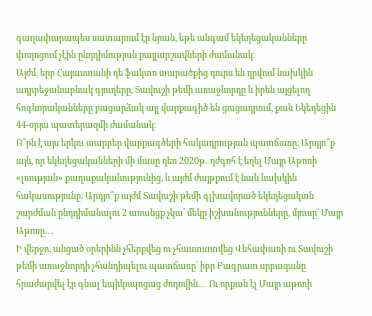գաղափարապես սատարում էր նրան, եթե անգամ եկեղեցականները փողոցում չէին ընդդիմության քայլարշավների ժամանակ։
Այժմ, երբ Հայաստանի դե ֆակտո տարածքից դուրս են դրվում նախկին ադրբեջանաբնակ գյուղերը, Տավուշի թեմի առաջնորդը և իրեն այցելող հոգևորականները բացարձակ այլ վարքագիծ են ցուցադրում, քան Եկեղեցին 44-օրյա պատերազմի ժամանակ։
Ո՞րն է այս երկու տարբեր վարքագծերի հակադրության պատճառը։ Արդյո՞ք այն, որ եկեղեցականների մի մասը դեռ 2020թ․ դժգոհ է եղել Մայր Աթոռի «լռության» քաղաքականությունից, և այժմ ժայթքում է նաև նախկին հակասությունը։ Արդյո՞ք այժմ Տավուշի թեմի գլխավորած եկեղեցական շարժման ընդդիմանալու 2 առանցք չկա՝ մեկը իշխանությունները, մյուսը՝ Մայր Աթոռը․․․
Ի վերջո, անցած օրերինն չհերքվեց ու չհաստատվեց Վեհափառի ու Տավուշի թեմի առաջնորդի չհանդիպելու պատճառը՝ իբր Բագրատ սրբազանը հրաժարվել էր գնալ եպիկոպոցաց ժողովին․․․ Ու որքան էլ Մայր աթոռի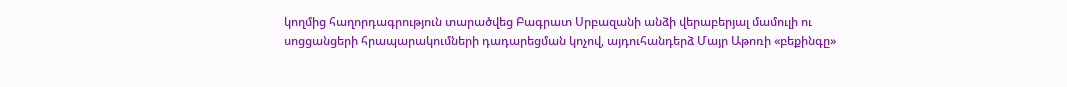կողմից հաղորդագրություն տարածվեց Բագրատ Սրբազանի անձի վերաբերյալ մամուլի ու սոցցանցերի հրապարակումների դադարեցման կոչով, այդուհանդերձ Մայր Աթոռի «բեքինգը»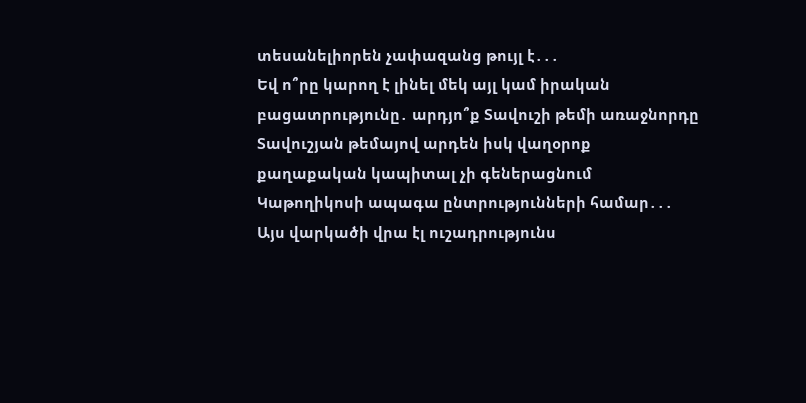տեսանելիորեն չափազանց թույլ է․․․
Եվ ո՞րը կարող է լինել մեկ այլ կամ իրական բացատրությունը․ արդյո՞ք Տավուշի թեմի առաջնորդը Տավուշյան թեմայով արդեն իսկ վաղօրոք քաղաքական կապիտալ չի գեներացնում Կաթողիկոսի ապագա ընտրությունների համար․․․ Այս վարկածի վրա էլ ուշադրությունս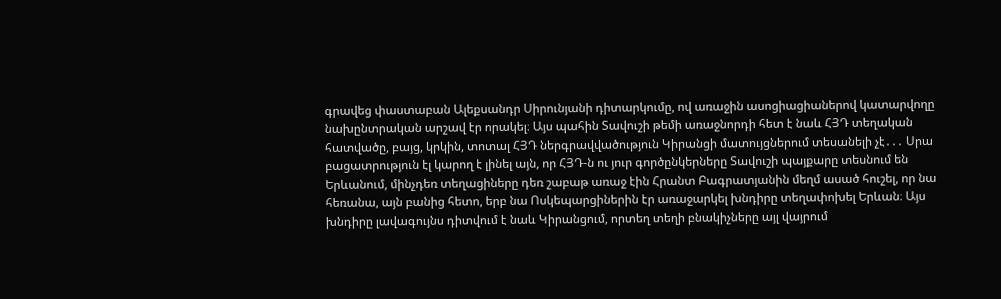գրավեց փաստաբան Ալեքսանդր Սիրունյանի դիտարկումը, ով առաջին ասոցիացիաներով կատարվողը նախընտրական արշավ էր որակել։ Այս պահին Տավուշի թեմի առաջնորդի հետ է նաև ՀՅԴ տեղական հատվածը, բայց, կրկին, տոտալ ՀՅԴ ներգրավվածություն Կիրանցի մատույցներում տեսանելի չէ․․․ Սրա բացատրություն էլ կարող է լինել այն, որ ՀՅԴ-ն ու յուր գործընկերները Տավուշի պայքարը տեսնում են Երևանում, մինչդեռ տեղացիները դեռ շաբաթ առաջ էին Հրանտ Բագրատյանին մեղմ ասած հուշել, որ նա հեռանա, այն բանից հետո, երբ նա Ոսկեպարցիներին էր առաջարկել խնդիրը տեղափոխել Երևան։ Այս խնդիրը լավագույնս դիտվում է նաև Կիրանցում, որտեղ տեղի բնակիչները այլ վայրում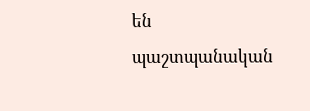են պաշտպանական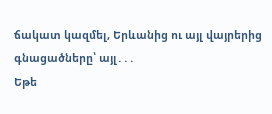ճակատ կազմել, Երևանից ու այլ վայրերից գնացածները՝ այլ․․․
Եթե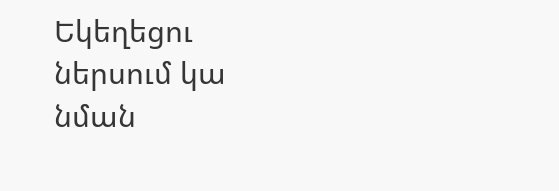Եկեղեցու ներսում կա նման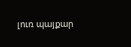լուռ պայքար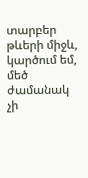տարբեր թևերի միջև, կարծում եմ, մեծ ժամանակ չի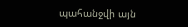պահանջվի այն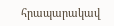հրապարակավ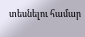տեսնելու համար